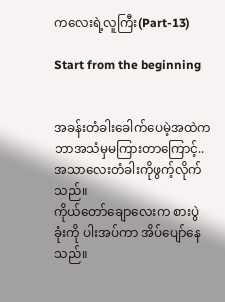ကလေးရဲ့လူကြီး(Part-13)

Start from the beginning


အခန်းတံခါးခေါက်ပေမဲ့အထဲကဘာအသံမှမကြားတာကြောင့်..အသာလေးတံခါးကိုဖွက့်လိုက်သည်။
ကိုယ်တော်ချောလေးက စားပွဲခုံးကို ပါးအပ်ကာ အိပ်ပျော်နေသည်။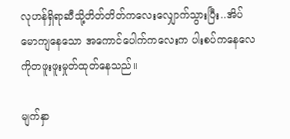လုဟန်ရှိရာဆီသို့တိတ်တိတ်ကလေးလျှောက်သွားပြီး..အိပ်မောကျနေသော အကောင်ပေါက်ကလေးက ပါးစပ်ကနေလေကိုတဖူးဖူးမှုတ်ထုတ်နေသည်။

မျက်နှာ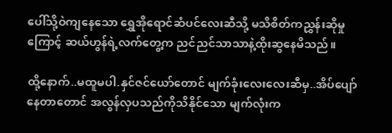ပေါ်သို့ဝဲကျနေသော ရွှေအိုရောင်ဆံပင်လေးဆီသို့ မသိစိတ်ကညွှန်းဆိုမှုကြောင့် ဆယ်ဟွန်ရဲ့လက်တွေ့က ညင်ညင်သာသာနဲ့ထိုးဆွနေမိသည်။

ထို့နောက်..မထူမပါ.နှင်ဇင်ယော်တောင် မျက်ခုံးလေးလေးဆီမှ..အိပ်ပျော်နေတာတောင် အလွန်လှပသည်ကိုသိနိုင်သော မျက်လုံးက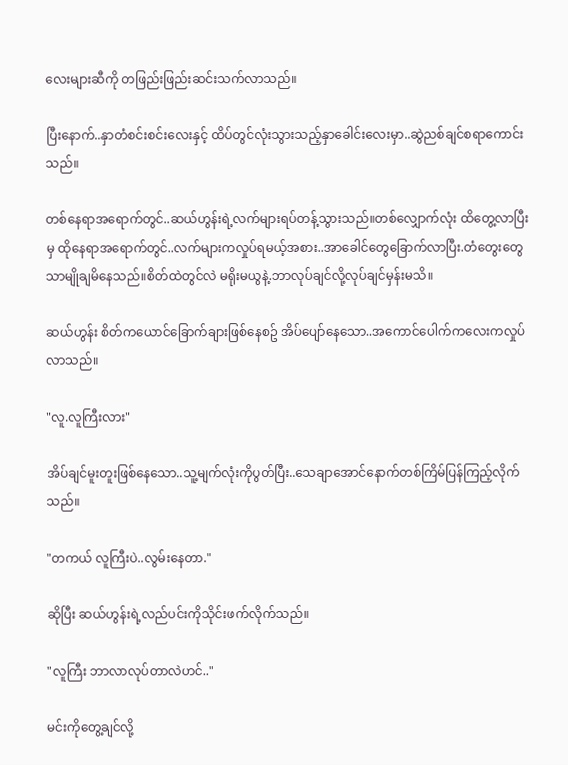လေးများဆီကို တဖြည်းဖြည်းဆင်းသက်လာသည်။

ပြီးနောက်..နှာတံစင်းစင်းလေးနှင့် ထိပ်တွင်လုံးသွားသည့်နှာခေါင်းလေးမှာ..ဆွဲညစ်ချင်စရာကောင်းသည်။

တစ်နေရာအရောက်တွင်..ဆယ်ဟွန်းရဲ့လက်များရပ်တန့်သွားသည်။တစ်လျှောက်လုံး ထိတွေ့လာပြီးမှ ထိုနေရာအရောက်တွင်..လက်များကလှုပ်ရမယ့်အစား..အာခေါင်တွေခြောက်လာပြီး.တံတွေးတွေသာမျိုချမိနေသည်။စိတ်ထဲတွင်လဲ မရိုးမယွနဲ့.ဘာလုပ်ချင်လို့လုပ်ချင်မှန်းမသိ။

ဆယ်ဟွန်း စိတ်ကယောင်ခြောက်ချားဖြစ်နေစဥ် အိပ်ပျော်နေသော..အကောင်ပေါက်ကလေးကလှုပ်လာသည်။

"လူ.လူကြီးလား"

အိပ်ချင်မူးတူးဖြစ်နေသော..သူ့မျက်လုံးကိုပွတ်ပြီး..သေချာအောင်နောက်တစ်ကြိမ်ပြန်ကြည့်လိုက်သည်။

"တကယ် လူကြီးပဲ..လွမ်းနေတာ."

ဆိုပြီး ဆယ်ဟွန်းရဲ့လည်ပင်းကိုသိုင်းဖက်လိုက်သည်။

"လူကြီး ဘာလာလုပ်တာလဲဟင်.."

မင်းကိုတွေ့ချင်လို့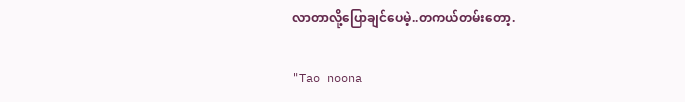လာတာလို့ပြောချင်ပေမဲ့..တကယ်တမ်းတော့.

"Tao noona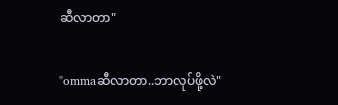ဆီလာတာ"

"ommaဆီလာတာ..ဘာလုပ်ဖို့လဲ"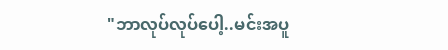"ဘာလုပ်လုပ်ပေါ့..မင်းအပူ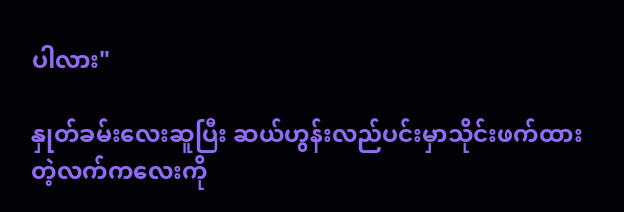ပါလား"

နှုတ်ခမ်းလေးဆူပြီး ဆယ်ဟွန်းလည်ပင်းမှာသိုင်းဖက်ထားတဲ့လက်ကလေးကို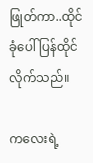ဖြုတ်ကာ..ထိုင်ခုံပေါ်ပြန်ထိုင်လိုက်သည်။

ကလေးရဲ့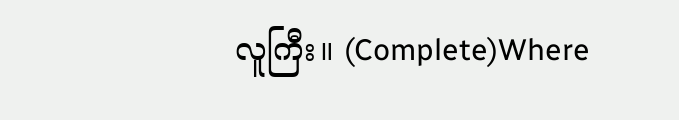လူကြီး။ (Complete)Where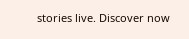stories live. Discover now